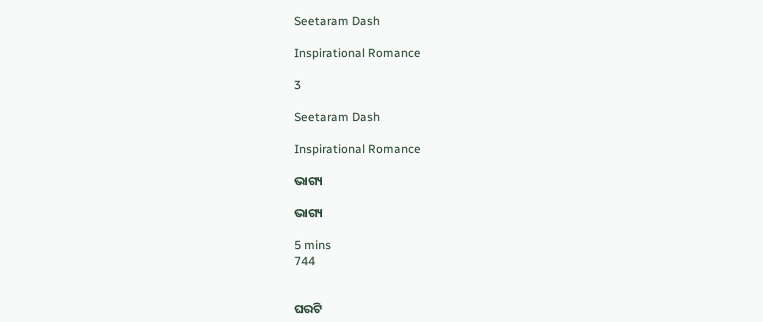Seetaram Dash

Inspirational Romance

3

Seetaram Dash

Inspirational Romance

ଭାଗ୍ୟ

ଭାଗ୍ୟ

5 mins
744


ଘରଟି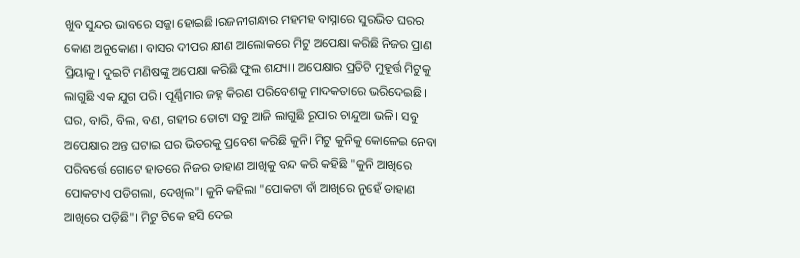ଖୁବ ସୁନ୍ଦର ଭାବରେ ସଜ୍ଜା ହୋଇଛି।ରଜନୀଗନ୍ଧାର ମହମହ ବାସ୍ନାରେ ସୁରଭିତ ଘରର କୋଣ ଅନୁକୋଣ। ବାସର ଦୀପର କ୍ଷୀଣ ଆଲୋକରେ ମିଟୁ ଅପେକ୍ଷା କରିଛି ନିଜର ପ୍ରାଣ ପ୍ରିୟାକୁ। ଦୁଇଟି ମଣିଷଙ୍କୁ ଅପେକ୍ଷା କରିଛି ଫୁଲ ଶଯ୍ୟା। ଅପେକ୍ଷାର ପ୍ରତିଟି ମୁହୂର୍ତ୍ତ ମିଟୁକୁ ଲାଗୁଛି ଏକ ଯୁଗ ପରି। ପୂର୍ଣ୍ଣିମାର ଜହ୍ନ କିରଣ ପରିବେଶକୁ ମାଦକତାରେ ଭରିଦେଇଛି। ଘର, ବାରି, ବିଲ, ବଣ, ଗହୀର ତୋଟା ସବୁ ଆଜି ଲାଗୁଛି ରୂପାର ଚାନ୍ଦୁଆ ଭଳି। ସବୁ ଅପେକ୍ଷାର ଅନ୍ତ ଘଟାଇ ଘର ଭିତରକୁ ପ୍ରବେଶ କରିଛି କୁନି। ମିଟୁ କୁନିକୁ କୋଳେଇ ନେବା ପରିବର୍ତ୍ତେ ଗୋଟେ ହାତରେ ନିଜର ଡାହାଣ ଆଖିକୁ ବନ୍ଦ କରି କହିଛି "କୁନି ଆଖିରେ ପୋକଟାଏ ପଡିଗଲା, ଦେଖିଲ"। କୁନି କହିଲା "ପୋକଟା ବାଁ ଆଖିରେ ନୁହେଁ ଡାହାଣ ଆଖିରେ ପଡ଼ିଛି"। ମିଟୁ ଟିକେ ହସି ଦେଇ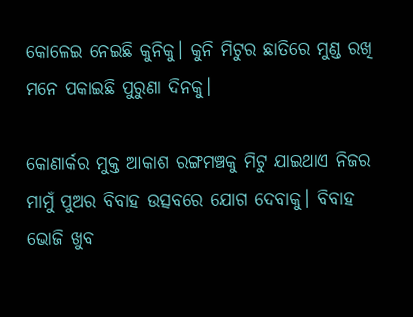କୋଳେଇ ନେଇଛି କୁନିକୁ। କୁନି ମିଟୁର ଛାତିରେ ମୁଣ୍ଡ ରଖି ମନେ ପକାଇଛି ପୁରୁଣା ଦିନକୁ।

କୋଣାର୍କର ମୁକ୍ତ ଆକାଶ ରଙ୍ଗମଞ୍ଚକୁ ମିଟୁ ଯାଇଥାଏ ନିଜର ମାମୁଁ ପୁଅର ବିବାହ ଉତ୍ସବରେ ଯୋଗ ଦେବାକୁ। ବିବାହ ଭୋଜି ଖୁବ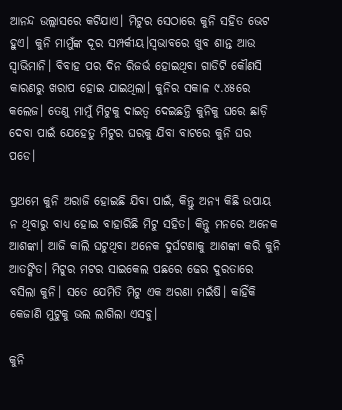ଆନନ୍ଦ ଉଲ୍ଲାସରେ କଟିଯାଏ। ମିଟୁର ସେଠାରେ କୁନି ସହିତ ଭେଟ ହୁଏ। କୁନି ମାମୁଁଙ୍କ ଦୂର ସମ୍ପର୍କୀୟ।ସ୍ୱଭାବରେ ଖୁବ ଶାନ୍ତ ଆଉ ସ୍ୱାଭିମାନି। ବିବାହ ପର ଦିନ ରିଜର୍ଭ ହୋଇଥିବା ଗାଡିଟି କୌଣସି କାରଣରୁ ଖରାପ ହୋଇ ଯାଇଥିଲା। କୁନିର ସକାଳ ୯.୪୫ରେ କଲେଜ। ତେଣୁ ମାମୁଁ ମିଟୁକୁ ଦାଇତ୍ଵ ଦେଇଛନ୍ତି କୁନିକୁ ଘରେ ଛାଡ଼ି ଦେବା ପାଇଁ ଯେହେତୁ ମିଟୁର ଘରକୁ ଯିବା ବାଟରେ କୁନି ଘର ପଡେ।

ପ୍ରଥମେ କୁନି ଅରାଜି ହୋଇଛି ଯିବା ପାଇଁ, କିନ୍ତୁ ଅନ୍ୟ କିଛି ଉପାୟ ନ ଥିବାରୁ ବାଧ୍ୟ ହୋଇ ବାହାରିଛି ମିଟୁ ସହିତ। କିନ୍ତୁ ମନରେ ଅନେକ ଆଶଙ୍କା। ଆଜି କାଲି ଘଟୁଥିବା ଅନେକ ଦୁର୍ଘଟଣାକୁ ଆଶଙ୍କା କରି କୁନି ଆତଙ୍କିତ। ମିଟୁର ମଟର ସାଇକେଲ ପଛରେ ଢେର ଦୁରତାରେ ବସିଲା କୁନି। ସତେ ଯେମିତି ମିଟୁ ଏକ ଅରଣା ମଇଁଷି। କାହିଁକି କେଜାଣି ମୁଟୁକୁ ଭଲ ଲାଗିଲା ଏସବୁ।

କୁନି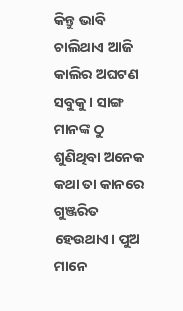କିନ୍ତୁ ଭାବି ଚାଲିଥାଏ ଆଜି କାଲିର ଅଘଟଣ ସବୁକୁ। ସାଙ୍ଗ ମାନଙ୍କ ଠୁ ଶୁଣିଥିବା ଅନେକ କଥା ତା କାନରେ ଗୁଞ୍ଜରିତ ହେଉଥାଏ। ପୁଅ ମାନେ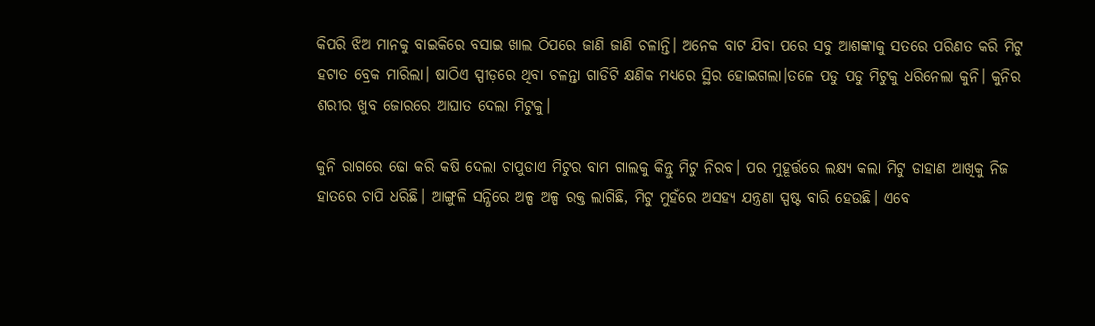କିପରି ଝିଅ ମାନକୁ ବାଇକିରେ ବସାଇ ଖାଲ ଠିପରେ ଜାଣି ଜାଣି ଚଳାନ୍ତି। ଅନେକ ବାଟ ଯିବା ପରେ ସବୁ ଆଶଙ୍କାକୁ ସତରେ ପରିଣତ କରି ମିଟୁ ହଟାତ ବ୍ରେକ ମାରିଲା। ଷାଠିଏ ସ୍ପୀଡ଼ରେ ଥିବା ଚଳନ୍ତା ଗାଡିଟି କ୍ଷଣିକ ମଧ୍ୟରେ ସ୍ଥିର ହୋଇଗଲା।ତଳେ ପଡୁ ପଡୁ ମିଟୁକୁ ଧରିନେଲା କୁନି। କୁନିର ଶରୀର ଖୁବ ଜୋରରେ ଆଘାତ ଦେଲା ମିଟୁକୁ।

କୁନି ରାଗରେ ଢୋ କରି କଷି ଦେଲା ଚାପୁଡାଏ ମିଟୁର ବାମ ଗାଲକୁ କିନ୍ତୁ ମିଟୁ ନିରବ। ପର ମୁହୂର୍ତ୍ତରେ ଲକ୍ଷ୍ୟ କଲା ମିଟୁ ଡାହାଣ ଆଖିକୁ ନିଜ ହାତରେ ଚାପି ଧରିଛି। ଆଙ୍ଗୁଳି ସନ୍ଧିରେ ଅଳ୍ପ ଅଳ୍ପ ରକ୍ତ ଲାଗିଛି, ମିଟୁ ମୁହଁରେ ଅସହ୍ୟ ଯନ୍ତ୍ରଣା ସ୍ପଷ୍ଟ ବାରି ହେଉଛି। ଏବେ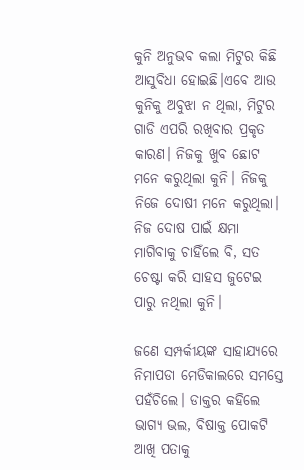କୁନି ଅନୁଭବ କଲା ମିଟୁର କିଛି ଆସୁବିଧା ହୋଇଛି।ଏବେ ଆଉ କୁନିକୁ ଅବୁଝା ନ ଥିଲା, ମିଟୁର ଗାଡି ଏପରି ରଖିବାର ପ୍ରକୃତ କାରଣ। ନିଜକୁ ଖୁବ ଛୋଟ ମନେ କରୁଥିଲା କୁନି। ନିଜକୁ ନିଜେ ଦୋଷୀ ମନେ କରୁଥିଲା। ନିଜ ଦୋଷ ପାଇଁ କ୍ଷମା ମାଗିବାକୁ ଚାହିଁଲେ ବି, ସତ ଚେଷ୍ଟା କରି ସାହସ ଜୁଟେଇ ପାରୁ ନଥିଲା କୁନି।

ଜଣେ ସମ୍ପର୍କୀୟଙ୍କ ସାହାଯ୍ୟରେ ନିମାପଡା ମେଡିକାଲରେ ସମସ୍ତେ ପହଁଚିଲେ। ଡାକ୍ତର କହିଲେ ଭାଗ୍ୟ ଭଲ, ବିଷାକ୍ତ ପୋକଟି ଆଖି ପତାକୁ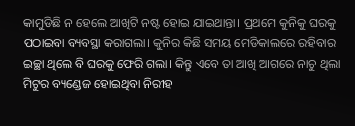କାମୁଡିଛି ନ ହେଲେ ଆଖିଟି ନଷ୍ଟ ହୋଇ ଯାଇଥାନ୍ତା। ପ୍ରଥମେ କୁନିକୁ ଘରକୁ ପଠାଇବା ବ୍ୟବସ୍ଥା କରାଗଲା। କୁନିର କିଛି ସମୟ ମେଡିକାଲରେ ରହିବାର ଇଚ୍ଛା ଥିଲେ ବି ଘରକୁ ଫେରି ଗଲା। କିନ୍ତୁ ଏବେ ତା ଆଖି ଆଗରେ ନାଚୁ ଥିଲା ମିଟୁର ବ୍ୟଣ୍ଡେଜ ହୋଇଥିବା ନିରୀହ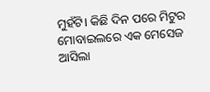ମୁହଁଟି। କିଛି ଦିନ ପରେ ମିଟୁର ମୋବାଇଲରେ ଏକ ମେସେଜ ଆସିଲା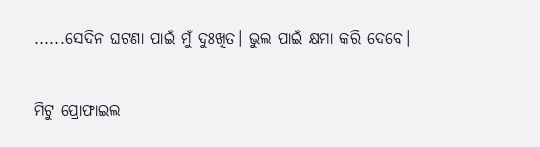......ସେଦିନ ଘଟଣା ପାଇଁ ମୁଁ ଦୁଃଖିତ। ଭୁଲ ପାଇଁ କ୍ଷମା କରି ଦେବେ।

ମିଟୁ ପ୍ରୋଫାଇଲ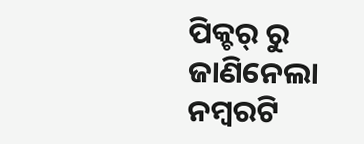ପିକ୍ଚର୍ ରୁ ଜାଣିନେଲା ନମ୍ବରଟି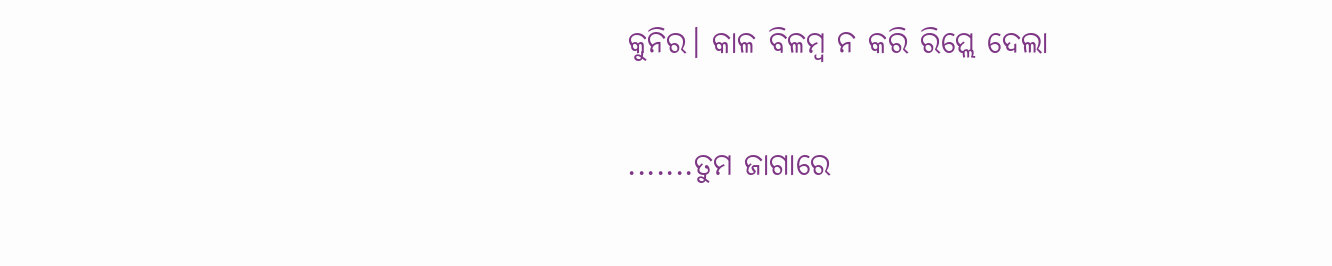କୁନିର। କାଳ ବିଳମ୍ବ ନ କରି ରିପ୍ଲେ ଦେଲା

.......ତୁମ ଜାଗାରେ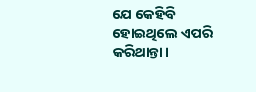ଯେ କେହିବି ହୋଇଥିଲେ ଏପରି କରିଥାନ୍ତା।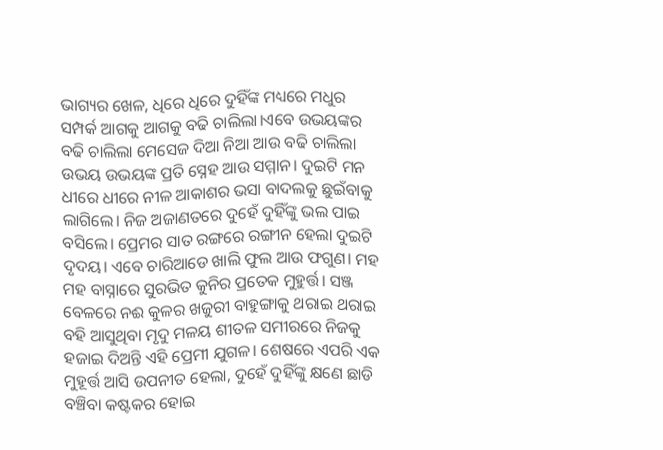ଭାଗ୍ୟର ଖେଳ, ଧିରେ ଧିରେ ଦୁହିଁଙ୍କ ମଧ୍ୟରେ ମଧୁର ସମ୍ପର୍କ ଆଗକୁ ଆଗକୁ ବଢି ଚାଲିଲା।ଏବେ ଉଭୟଙ୍କର ବଢି ଚାଲିଲା ମେସେଜ ଦିଆ ନିଆ ଆଉ ବଢି ଚାଲିଲା ଉଭୟ ଉଭୟଙ୍କ ପ୍ରତି ସ୍ନେହ ଆଉ ସମ୍ମାନ। ଦୁଇଟି ମନ ଧୀରେ ଧୀରେ ନୀଳ ଆକାଶର ଭସା ବାଦଲକୁ ଛୁଇଁବାକୁ ଲାଗିଲେ। ନିଜ ଅଜାଣତରେ ଦୁହେଁ ଦୁହିଁଙ୍କୁ ଭଲ ପାଇ ବସିଲେ। ପ୍ରେମର ସାତ ରଙ୍ଗରେ ରଙ୍ଗୀନ ହେଲା ଦୁଇଟି ଦୃଦୟ। ଏବେ ଚାରିଆଡେ ଖାଲି ଫୁଲ ଆଉ ଫଗୁଣ। ମହ ମହ ବାସ୍ନାରେ ସୁରଭିତ କୁନିର ପ୍ରତେକ ମୁହୁର୍ତ୍ତ। ସଞ୍ଜ ବେଳରେ ନଈ କୁଳର ଖଜୁରୀ ବାହୁଙ୍ଗାକୁ ଥରାଇ ଥରାଇ ବହି ଆସୁଥିବା ମୃଦୁ ମଳୟ ଶୀତଳ ସମୀରରେ ନିଜକୁ ହଜାଇ ଦିଅନ୍ତି ଏହି ପ୍ରେମୀ ଯୁଗଳ। ଶେଷରେ ଏପରି ଏକ ମୁହୂର୍ତ୍ତ ଆସି ଉପନୀତ ହେଲା, ଦୁହେଁ ଦୁହିଁଙ୍କୁ କ୍ଷଣେ ଛାଡି ବଞ୍ଚିବା କଷ୍ଟକର ହୋଇ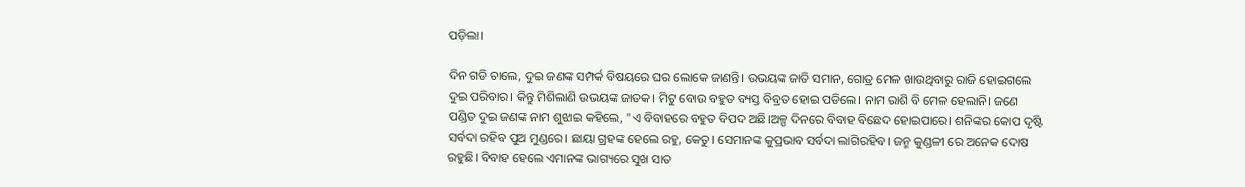ପଡ଼ିଲା।

ଦିନ ଗଡି ଚାଲେ, ଦୁଇ ଜଣଙ୍କ ସମ୍ପର୍କ ବିଷୟରେ ଘର ଲୋକେ ଜାଣନ୍ତି। ଉଭୟଙ୍କ ଜାତି ସମାନ, ଗୋତ୍ର ମେଳ ଖାଉଥିବାରୁ ରାଜି ହୋଇଗଲେ ଦୁଇ ପରିବାର। କିନ୍ତୁ ମିଶିଲାଣି ଉଭୟଙ୍କ ଜାତକ। ମିଟୁ ବୋଉ ବହୁତ ବ୍ୟସ୍ତ ବିବ୍ରତ ହୋଇ ପଡିଲେ। ନାମ ରାଶି ବି ମେଳ ହେଲାନି। ଜଣେ ପଣ୍ଡିତ ଦୁଇ ଜଣଙ୍କ ନାମ ଶୁଝାଇ କହିଲେ, "ଏ ବିବାହରେ ବହୁତ ବିପଦ ଅଛି।ଅଳ୍ପ ଦିନରେ ବିବାହ ବିଛେଦ ହୋଇପାରେ। ଶନିଙ୍କର କୋପ ଦୃଷ୍ଟି ସର୍ବଦା ରହିବ ପୁଅ ମୁଣ୍ଡରେ। ଛାୟା ଗ୍ରହଙ୍କ ହେଲେ ରହୁ, କେତୁ। ସେମାନଙ୍କ କୁପ୍ରଭାବ ସର୍ବଦା ଲାଗିରହିବ। ଜନ୍ମ କୁଣ୍ଡଳୀ ରେ ଅନେକ ଦୋଷ ରହୁଛି। ବିବାହ ହେଲେ ଏମାନଙ୍କ ଭାଗ୍ୟରେ ସୁଖ ସାତ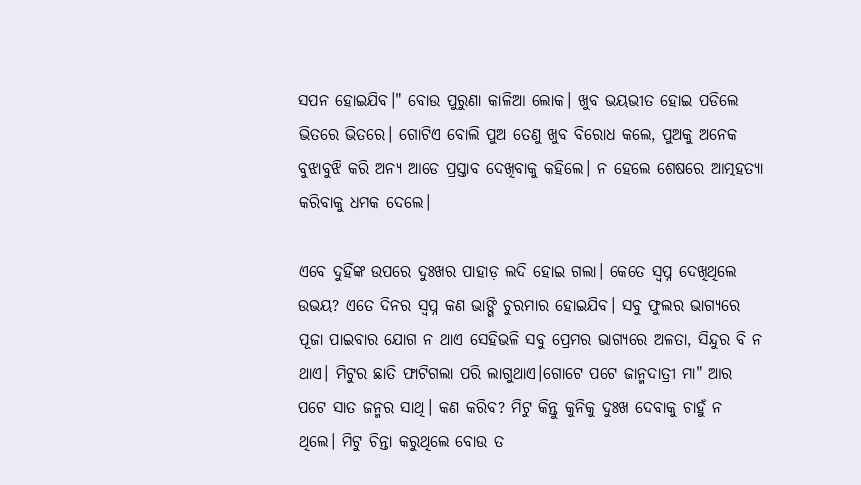ସପନ ହୋଇଯିବ।" ବୋଉ ପୁରୁଣା କାଳିଆ ଲୋକ। ଖୁବ ଭୟଭୀତ ହୋଇ ପଡିଲେ ଭିତରେ ଭିତରେ। ଗୋଟିଏ ବୋଲି ପୁଅ ତେଣୁ ଖୁବ ବିରୋଧ କଲେ, ପୁଅକୁ ଅନେକ ବୁଝାବୁଝି କରି ଅନ୍ୟ ଆଡେ ପ୍ରସ୍ତାବ ଦେଖିବାକୁ କହିଲେ। ନ ହେଲେ ଶେଷରେ ଆତ୍ମହତ୍ୟା କରିବାକୁ ଧମକ ଦେଲେ।

ଏବେ ଦୁହିଁଙ୍କ ଉପରେ ଦୁଃଖର ପାହାଡ଼ ଲଦି ହୋଇ ଗଲା। କେତେ ସ୍ୱପ୍ନ ଦେଖିଥିଲେ ଉଭୟ? ଏତେ ଦିନର ସ୍ୱପ୍ନ କଣ ଭାଙ୍ଗି ଚୁରମାର ହୋଇଯିବ। ସବୁ ଫୁଲର ଭାଗ୍ୟରେ ପୂଜା ପାଇବାର ଯୋଗ ନ ଥାଏ ସେହିଭଳି ସବୁ ପ୍ରେମର ଭାଗ୍ୟରେ ଅଳତା, ସିନ୍ଦୁର ବି ନ ଥାଏ। ମିଟୁର ଛାତି ଫାଟିଗଲା ପରି ଲାଗୁଥାଏ।ଗୋଟେ ପଟେ ଜାନ୍ମଦାତ୍ରୀ ମା" ଆର ପଟେ ସାତ ଜନ୍ମର ସାଥି। କଣ କରିବ? ମିଟୁ କିନ୍ତୁ କୁନିକୁ ଦୁଃଖ ଦେବାକୁ ଚାହୁଁ ନ ଥିଲେ। ମିଟୁ ଚିନ୍ତା କରୁଥିଲେ ବୋଉ ତ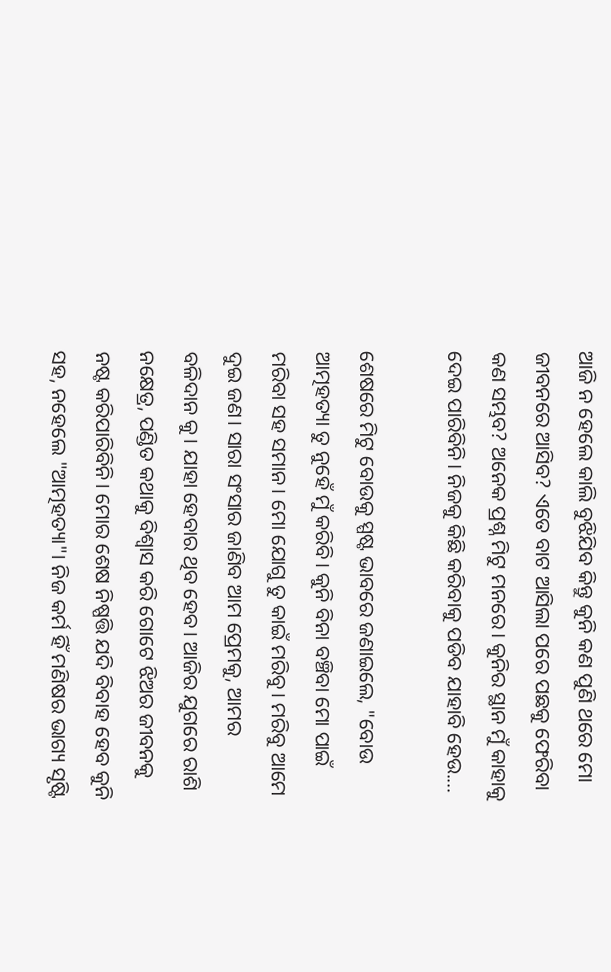ଆଜି ନ ହେଲେ କାଲି ବୁଝିଯିବ କିନ୍ତୁ କୁନି କଣ ପୁଣି ଥରେ ମୋ ଜୀବନରେ ଆସିବ? ଏତେ ବାଟ ଆସିଲା ପରେ ପଛକୁ ଫେରିବା କଣ ସମ୍ଭବ? ଅନେକ ପ୍ରଶ୍ନ ମିଟୁ ମନରେ। କୁନିର ସ୍ଥାନ ମୁଁ କାହାକୁ ଦେଇ ପାରିବିନି। ନିଜକୁ କିଛି କରିବାକୁ ପଡିବ ଯାହାବି ହେଉ....

ଶେଷରେ ମିଟୁ ବୋଉକୁ ସ୍ପଷ୍ଟ ଭାବରେ ଜଣାଇଲେ, "ବୋଉ ଆତ୍ମହତ୍ୟା ତୁ ନୁହେଁ ମୁଁ କରିବି। କୁନି ବିନା ବଞ୍ଚିବା ମୋ ପାଇଁ ମରିବା ସହ ସମାନ। ମୋ ଯୋଗୁ ତୁ କାଇଁ ମରିବୁ। ମରିବୁ ଆମେ ଦୁଇ ଜଣ। ସାରା ସଂସାର ଜାଣିବ ଆମ ପ୍ରେମକୁ, ଆମର ବଳିଦାନ କୁ। ଯାହା ହେବାର ଥିବ ହେବ। ଆଜିର ଯୁଗରେ ରାଶି ନକ୍ଷେତ୍ର, ପଣ୍ଡିତ କଥାକୁ ବିଶ୍ୱାସ କରି ଗୋଟେ ଝିଅର ଜୀବନକୁ ନଷ୍ଟ କରିପାରିବିନି। ମୋର ଶେଷ ନିଷ୍ପତ୍ତି ଯଦି ବିବାହ ହେବ କୁନି ସହ, ନହେଲେ "ଆତ୍ମହତ୍ୟା"। ନିଜ କର୍ମ ହିଁ ମଣିଷର ଭାଗ୍ୟ ସୃଷ୍ଟି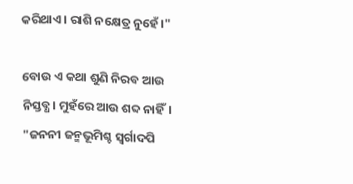କରିଥାଏ। ରାଶି ନକ୍ଷେତ୍ର ନୁହେଁ।"

ବୋଉ ଏ କଥା ଶୁଣି ନିରବ ଆଉ ନିସ୍ତବ୍ଧ। ମୁହଁରେ ଆଉ ଶବ୍ଦ ନାହିଁ। "ଜନନୀ ଜନ୍ମଭୂମିଶ୍ଚ ସ୍ଵର୍ଗାଦପି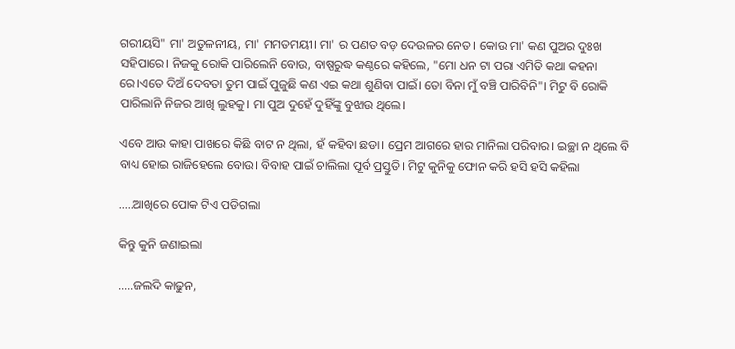ଗରୀୟସି" ମା' ଅତୁଳନୀୟ, ମା' ମମତମୟୀ। ମା' ର ପଣତ ବଡ଼ ଦେଉଳର ନେତ। କୋଉ ମା' କଣ ପୁଅର ଦୁଃଖ ସହିପାରେ। ନିଜକୁ ରୋକି ପାରିଲେନି ବୋଉ, ବାଷ୍ପରୁଦ୍ଧ କଣ୍ଠରେ କହିଲେ, "ମୋ ଧନ ଟା ପରା ଏମିତି କଥା କହନା ରେ।ଏତେ ଦିଅଁ ଦେବତା ତୁମ ପାଇଁ ପୁଜୁଛି କଣ ଏଇ କଥା ଶୁଣିବା ପାଇଁ। ତୋ ବିନା ମୁଁ ବଞ୍ଚି ପାରିବିନି"। ମିଟୁ ବି ରୋକି ପାରିଲାନି ନିଜର ଆଖି ଲୁହକୁ। ମା ପୁଅ ଦୁହେଁ ଦୁହିଁଙ୍କୁ ବୁଝାଉ ଥିଲେ।

ଏବେ ଆଉ କାହା ପାଖରେ କିଛି ବାଟ ନ ଥିଲା, ହଁ କହିବା ଛଡା। ପ୍ରେମ ଆଗରେ ହାର ମାନିଲା ପରିବାର। ଇଚ୍ଛା ନ ଥିଲେ ବି ବାଧ୍ୟ ହୋଇ ରାଜିହେଲେ ବୋଉ। ବିବାହ ପାଇଁ ଚାଲିଲା ପୂର୍ବ ପ୍ରସ୍ତୁତି। ମିଟୁ କୁନିକୁ ଫୋନ କରି ହସି ହସି କହିଲା

.....ଆଖିରେ ପୋକ ଟିଏ ପଡିଗଲା

କିନ୍ତୁ କୁନି ଜଣାଇଲା

.....ଜଲଦି କାଢୁନ,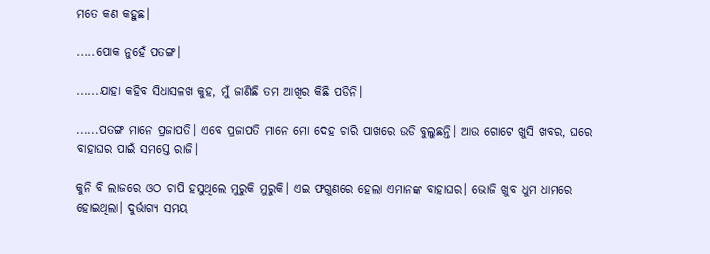ମତେ କଣ କହୁଛ।

.....ପୋକ ନୁହେଁ ପତଙ୍ଗ।

......ଯାହା କହିବ ସିଧାସଳଖ କୁହ, ମୁଁ ଜାଣିଛି ତମ ଆଖିର କିଛି ପଡିନି।

......ପତଙ୍ଗ ମାନେ ପ୍ରଜାପତି। ଏବେ ପ୍ରଜାପତି ମାନେ ମୋ ଦେହ ଚାରି ପାଖରେ ଉଡି ବୁଲୁଛନ୍ତି। ଆଉ ଗୋଟେ ଖୁସି ଖବର, ଘରେ ବାହାଘର ପାଇଁ ସମସ୍ତେ ରାଜି।

କୁନି ବି ଲାଜରେ ଓଠ ଚାପି ହସୁଥିଲେ ମୁରୁକି ମୁରୁକି। ଏଇ ଫଗୁଣରେ ହେଲା ଏମାନଙ୍କ ବାହାଘର। ଭୋଜି ଖୁବ ଧୁମ ଧାମରେ ହୋଇଥିଲା। ଦୁର୍ଭାଗ୍ୟ ସମୟ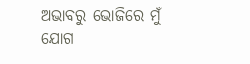ଅଭାବରୁ ଭୋଜିରେ ମୁଁ ଯୋଗ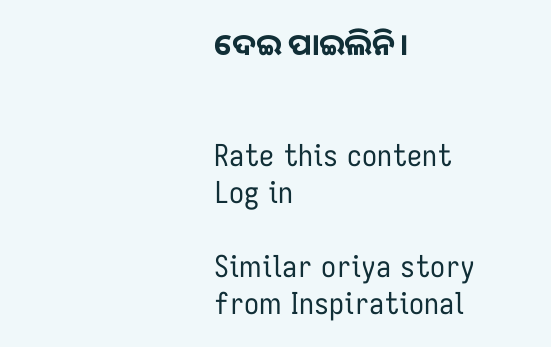ଦେଇ ପାଇଲିନି।


Rate this content
Log in

Similar oriya story from Inspirational